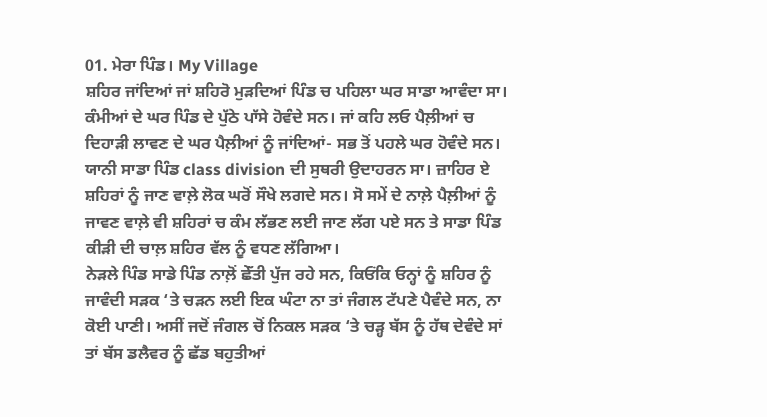01. ਮੇਰਾ ਪਿੰਡ। My Village
ਸ਼ਹਿਰ ਜਾਂਦਿਆਂ ਜਾਂ ਸ਼ਹਿਰੋ ਮੁੜਦਿਆਂ ਪਿੰਡ ਚ ਪਹਿਲਾ ਘਰ ਸਾਡਾ ਆਵੰਦਾ ਸਾ। ਕੰਮੀਆਂ ਦੇ ਘਰ ਪਿੰਡ ਦੇ ਪੁੱਠੇ ਪਾੱਸੇ ਹੋਵੰਦੇ ਸਨ। ਜਾਂ ਕਹਿ ਲਓ ਪੈਲ਼ੀਆਂ ਚ ਦਿਹਾੜੀ ਲਾਵਣ ਦੇ ਘਰ ਪੈਲ਼ੀਆਂ ਨੂੰ ਜਾਂਦਿਆਂ- ਸਭ ਤੋਂ ਪਹਲੇ ਘਰ ਹੋਵੰਦੇ ਸਨ। ਯਾਨੀ ਸਾਡਾ ਪਿੰਡ class division ਦੀ ਸੁਥਰੀ ਉਦਾਹਰਨ ਸਾ। ਜ਼ਾਹਿਰ ਏ ਸ਼ਹਿਰਾਂ ਨੂੰ ਜਾਣ ਵਾਲ਼ੇ ਲੋਕ ਘਰੋਂ ਸੌਖੇ ਲਗਦੇ ਸਨ। ਸੋ ਸਮੇਂ ਦੇ ਨਾਲ਼ੇ ਪੈਲ਼ੀਆਂ ਨੂੰ ਜਾਵਣ ਵਾਲ਼ੇ ਵੀ ਸ਼ਹਿਰਾਂ ਚ ਕੰਮ ਲੱਭਣ ਲਈ ਜਾਣ ਲੱਗ ਪਏ ਸਨ ਤੇ ਸਾਡਾ ਪਿੰਡ ਕੀੜੀ ਦੀ ਚਾਲ਼ ਸ਼ਹਿਰ ਵੱਲ ਨੂੰ ਵਧਣ ਲੱਗਿਆ।
ਨੇੜਲੇ ਪਿੰਡ ਸਾਡੇ ਪਿੰਡ ਨਾਲ਼ੋਂ ਛੇੱਤੀ ਪੁੱਜ ਰਹੇ ਸਨ, ਕਿਓਂਕਿ ਓਨ੍ਹਾਂ ਨੂੰ ਸ਼ਹਿਰ ਨੂੰ ਜਾਵੰਦੀ ਸੜਕ ‘ਤੇ ਚੜਨ ਲਈ ਇਕ ਘੰਟਾ ਨਾ ਤਾਂ ਜੰਗਲ ਟੱਪਣੇ ਪੈਵੰਦੇ ਸਨ, ਨਾ ਕੋਈ ਪਾਣੀ। ਅਸੀਂ ਜਦੋਂ ਜੰਗਲ ਚੋਂ ਨਿਕਲ ਸੜਕ ‘ਤੇ ਚੜ੍ਹ ਬੱਸ ਨੂੰ ਹੱਥ ਦੇਵੰਦੇ ਸਾਂ ਤਾਂ ਬੱਸ ਡਲੈਵਰ ਨੂੰ ਛੱਡ ਬਹੁਤੀਆਂ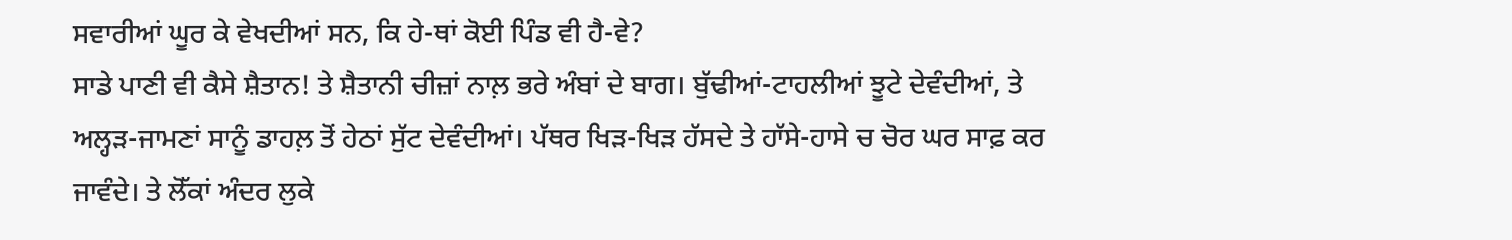ਸਵਾਰੀਆਂ ਘੂਰ ਕੇ ਵੇਖਦੀਆਂ ਸਨ, ਕਿ ਹੇ-ਥਾਂ ਕੋਈ ਪਿੰਡ ਵੀ ਹੈ-ਵੇ?
ਸਾਡੇ ਪਾਣੀ ਵੀ ਕੈਸੇ ਸ਼ੈਤਾਨ! ਤੇ ਸ਼ੈਤਾਨੀ ਚੀਜ਼ਾਂ ਨਾਲ਼ ਭਰੇ ਅੰਬਾਂ ਦੇ ਬਾਗ। ਬੁੱਢੀਆਂ-ਟਾਹਲੀਆਂ ਝੂਟੇ ਦੇਵੰਦੀਆਂ, ਤੇ ਅਲ੍ਹੜ-ਜਾਮਣਾਂ ਸਾਨੂੰ ਡਾਹਲ਼ ਤੋਂ ਹੇਠਾਂ ਸੁੱਟ ਦੇਵੰਦੀਆਂ। ਪੱਥਰ ਖਿੜ-ਖਿੜ ਹੱਸਦੇ ਤੇ ਹਾੱਸੇ-ਹਾਸੇ ਚ ਚੋਰ ਘਰ ਸਾਫ਼ ਕਰ ਜਾਵੰਦੇ। ਤੇ ਲੋੱਕਾਂ ਅੰਦਰ ਲੁਕੇ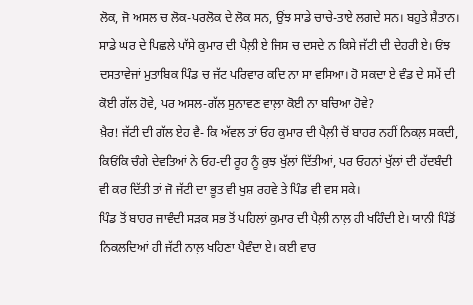ਲੋਕ, ਜੋ ਅਸਲ ਚ ਲੋਕ-ਪਰਲੋਕ ਦੇ ਲੋਕ ਸਨ, ਉਂਝ ਸਾਡੇ ਚਾਚੇ-ਤਾਏ ਲਗਦੇ ਸਨ। ਬਹੁਤੇ ਸ਼ੈਤਾਨ।
ਸਾਡੇ ਘਰ ਦੇ ਪਿਛਲੇ ਪਾੱਸੇ ਕੁਮਾਰ ਦੀ ਪੈਲ਼ੀ ਏ ਜਿਸ ਚ ਦਸਦੇ ਨ ਕਿਸੇ ਜੱਟੀ ਦੀ ਦੇਹਰੀ ਏ। ਓਂਝ ਦਸਤਾਵੇਜਾਂ ਮੁਤਾਬਿਕ ਪਿੰਡ ਚ ਜੱਟ ਪਰਿਵਾਰ ਕਦਿ ਨਾ ਸਾ ਵਸਿਆ। ਹੋ ਸਕਦਾ ਏ ਵੰਡ ਦੇ ਸਮੇਂ ਦੀ ਕੋਈ ਗੱਲ ਹੋਵੇ, ਪਰ ਅਸਲ-ਗੱਲ ਸੁਨਾਵਣ ਵਾਲ਼ਾ ਕੋਈ ਨਾ ਬਚਿਆ ਹੋਵੇ?
ਖ਼ੈਰ! ਜੱਟੀ ਦੀ ਗੱਲ ਏਹ ਵੈ- ਕਿ ਅੱਵਲ ਤਾਂ ਓਹ ਕੁਮਾਰ ਦੀ ਪੈਲ਼ੀ ਚੋਂ ਬਾਹਰ ਨਹੀਂ ਨਿਕਲ਼ ਸਕਦੀ, ਕਿਓਂਕਿ ਚੰਗੇ ਦੇਵਤਿਆਂ ਨੇ ਓਹ-ਦੀ ਰੂਹ ਨੂੰ ਕੁਝ ਖੁੱਲਾਂ ਦਿੱਤੀਆਂ, ਪਰ ਓਹਨਾਂ ਖੁੱਲਾਂ ਦੀ ਹੱਦਬੰਦੀ ਵੀ ਕਰ ਦਿੱਤੀ ਤਾਂ ਜੋ ਜੱਟੀ ਦਾ ਭੂਤ ਵੀ ਖੁਸ਼ ਰਹਵੇ ਤੇ ਪਿੰਡ ਵੀ ਵਸ ਸਕੇ।
ਪਿੰਡ ਤੋਂ ਬਾਹਰ ਜਾਵੰਦੀ ਸੜਕ ਸਭ ਤੋਂ ਪਹਿਲਾਂ ਕੁਮਾਰ ਦੀ ਪੈਲ਼ੀ ਨਾਲ਼ ਹੀ ਖਹਿੰਦੀ ਏ। ਯਾਨੀ ਪਿੰਡੋਂ ਨਿਕਲਦਿਆਂ ਹੀ ਜੱਟੀ ਨਾਲ਼ ਖਹਿਣਾ ਪੈਵੰਦਾ ਏ। ਕਈ ਵਾਰ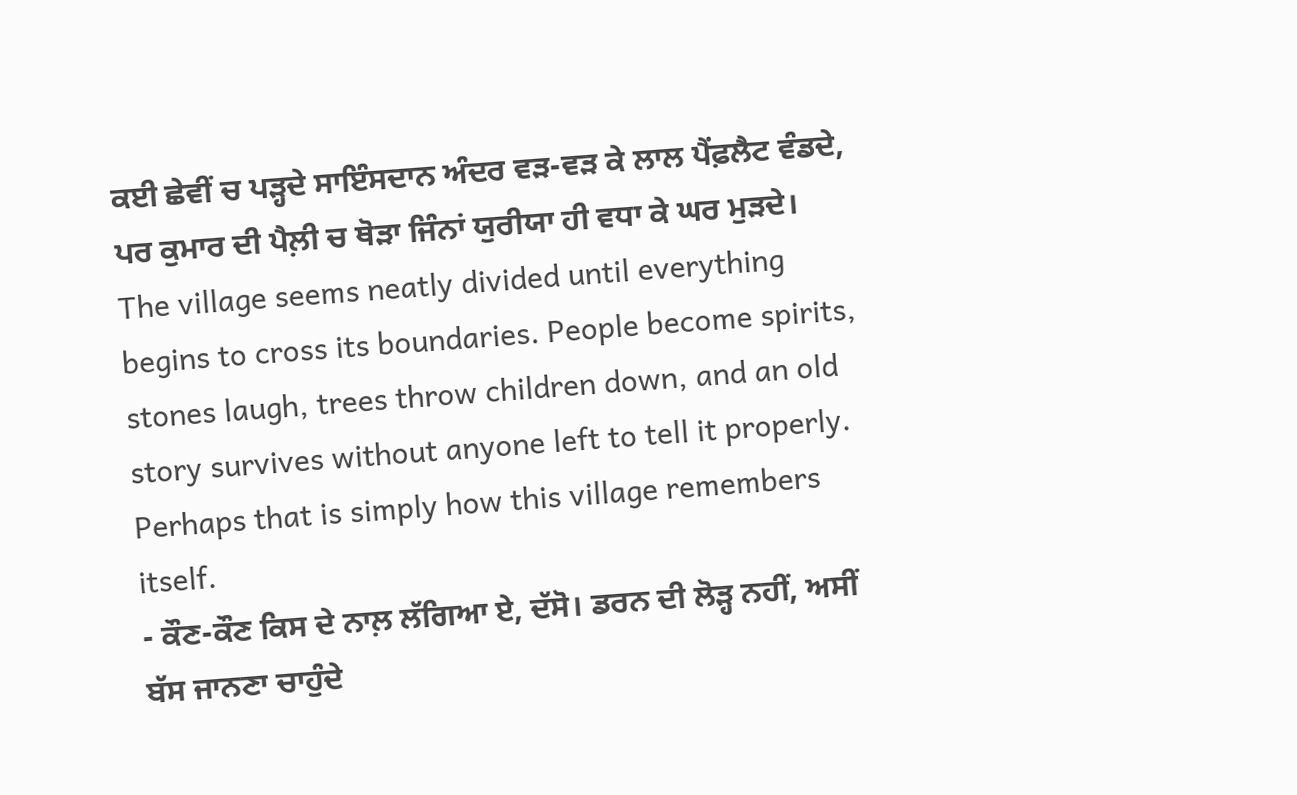ਕਈ ਛੇਵੀਂ ਚ ਪੜ੍ਹਦੇ ਸਾਇੰਸਦਾਨ ਅੰਦਰ ਵੜ-ਵੜ ਕੇ ਲਾਲ ਪੈਂਫ਼ਲੈਟ ਵੰਡਦੇ, ਪਰ ਕੁਮਾਰ ਦੀ ਪੈਲ਼ੀ ਚ ਥੋੜਾ ਜਿੰਨਾਂ ਯੁਰੀਯਾ ਹੀ ਵਧਾ ਕੇ ਘਰ ਮੁੜਦੇ।
The village seems neatly divided until everything begins to cross its boundaries. People become spirits, stones laugh, trees throw children down, and an old story survives without anyone left to tell it properly.
Perhaps that is simply how this village remembers itself.
- ਕੌਣ-ਕੌਣ ਕਿਸ ਦੇ ਨਾਲ਼ ਲੱਗਿਆ ਏ, ਦੱਸੋ। ਡਰਨ ਦੀ ਲੋੜ੍ਹ ਨਹੀਂ, ਅਸੀਂ ਬੱਸ ਜਾਨਣਾ ਚਾਹੁੰਦੇ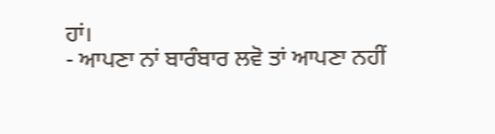ਹਾਂ।
- ਆਪਣਾ ਨਾਂ ਬਾਰੰਬਾਰ ਲਵੋ ਤਾਂ ਆਪਣਾ ਨਹੀਂ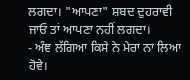ਲਗਦਾ। "ਆਪਣਾ" ਸ਼ਬਦ ਦੁਹਰਾਵੀ ਜਾਓ ਤਾਂ ਆਪਣਾ ਨਹੀਂ ਲਗਦਾ।
- ਅੰਞ ਲੱਗਿਆ ਕਿਸੇ ਨੇ ਮੇਰਾ ਨਾ ਲਿਆ ਹੋਵੇ।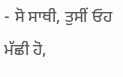- ਸੋ ਸਾਥੀ, ਤੁਸੀਂ ਓਹ ਮੱਛੀ ਹੋ,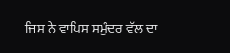ਜਿਸ ਨੇ ਵਾਪਿਸ ਸਮੁੰਦਰ ਵੱਲ ਦਾ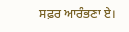ਸਫ਼ਰ ਆਰੰਭਣਾ ਏ।